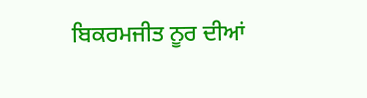ਬਿਕਰਮਜੀਤ ਨੂਰ ਦੀਆਂ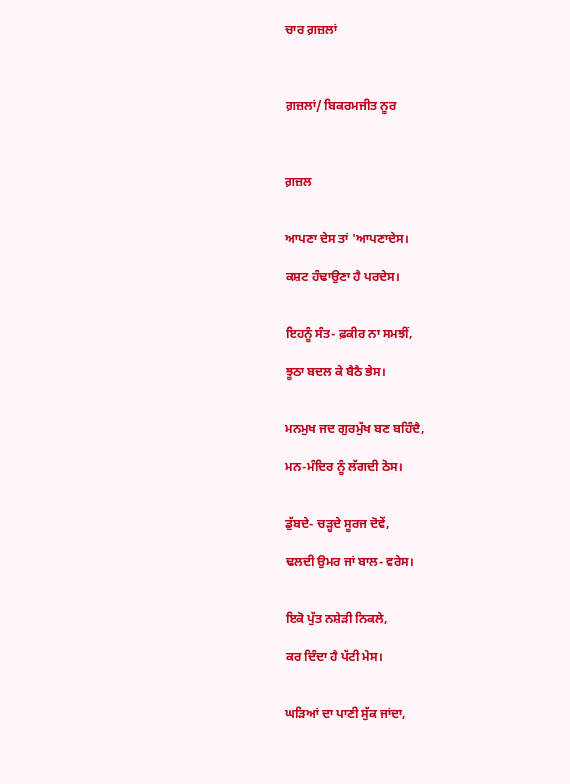ਚਾਰ ਗ਼ਜ਼ਲਾਂ



ਗ਼ਜ਼ਲਾਂ/ ਬਿਕਰਮਜੀਤ ਨੂਰ



ਗ਼ਜ਼ਲ


ਆਪਣਾ ਦੇਸ ਤਾਂ 'ਆਪਣਾਦੇਸ।

ਕਸ਼ਟ ਹੰਢਾਉਣਾ ਹੈ ਪਰਦੇਸ।


ਇਹਨੂੰ ਸੰਤ- ਫ਼ਕੀਰ ਨਾ ਸਮਝੀਂ,

ਝੂਠਾ ਬਦਲ ਕੇ ਬੈਠੈ ਭੇਸ।


ਮਨਮੁਖ ਜਦ ਗੁਰਮੁੱਖ ਬਣ ਬਹਿੰਦੈ,

ਮਨ-ਮੰਦਿਰ ਨੂੰ ਲੱਗਦੀ ਠੋਸ।


ਡੁੱਬਦੇ- ਚੜ੍ਹਦੇ ਸੂਰਜ ਦੋਵੇਂ,

ਢਲਦੀ ਉਮਰ ਜਾਂ ਬਾਲ- ਵਰੇਸ।


ਇਕੋ ਪੁੱਤ ਨਸ਼ੇੜੀ ਨਿਕਲੇ,

ਕਰ ਦਿੰਦਾ ਹੈ ਪੱਟੀ ਮੇਸ।


ਘੜਿਆਂ ਦਾ ਪਾਣੀ ਸੁੱਕ ਜਾਂਦਾ,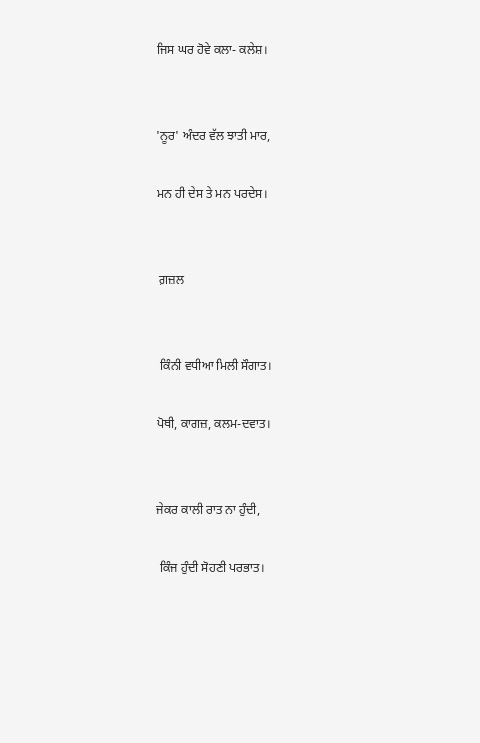ਜਿਸ ਘਰ ਹੋਵੇ ਕਲਾ- ਕਲੇਸ਼।


'ਨੂਰ' ਅੰਦਰ ਵੱਲ ਝਾਤੀ ਮਾਰ,

ਮਨ ਹੀ ਦੇਸ ਤੇ ਮਨ ਪਰਦੇਸ।


 ਗ਼ਜ਼ਲ


 ਕਿੰਨੀ ਵਧੀਆ ਮਿਲੀ ਸੌਗਾਤ।

ਪੋਥੀ, ਕਾਗਜ਼, ਕਲਮ-ਦਵਾਤ।


ਜੇਕਰ ਕਾਲੀ ਰਾਤ ਨਾ ਹੁੰਦੀ,

 ਕਿੰਜ ਹੁੰਦੀ ਸੋਹਣੀ ਪਰਭਾਤ।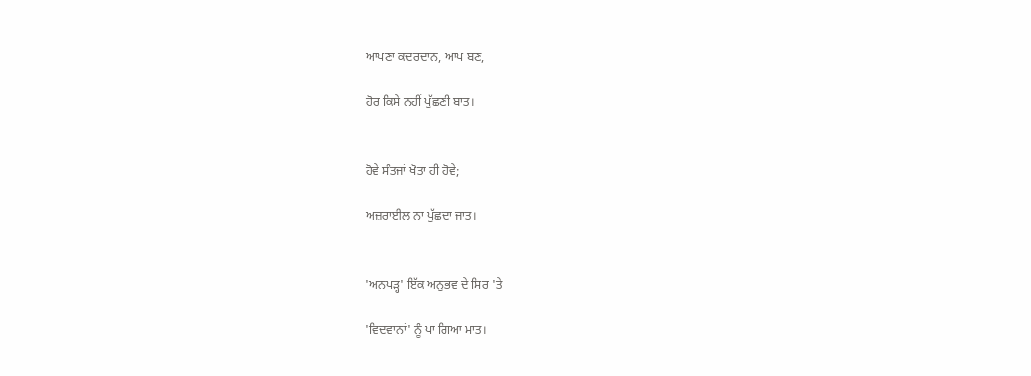ਆਪਣਾ ਕਦਰਦਾਨ, ਆਪ ਬਣ,

ਹੋਰ ਕਿਸੇ ਨਹੀਂ ਪੁੱਛਣੀ ਬਾਤ।


ਹੋਵੇ ਸੰਤਜਾਂ ਖੋਤਾ ਹੀ ਹੋਵੇ;

ਅਜ਼ਰਾਈਲ ਨਾ ਪੁੱਛਦਾ ਜਾਤ।


'ਅਨਪੜ੍ਹ' ਇੱਕ ਅਨੁਭਵ ਦੇ ਸਿਰ 'ਤੇ

'ਵਿਦਵਾਨਾਂ' ਨੂੰ ਪਾ ਗਿਆ ਮਾਤ।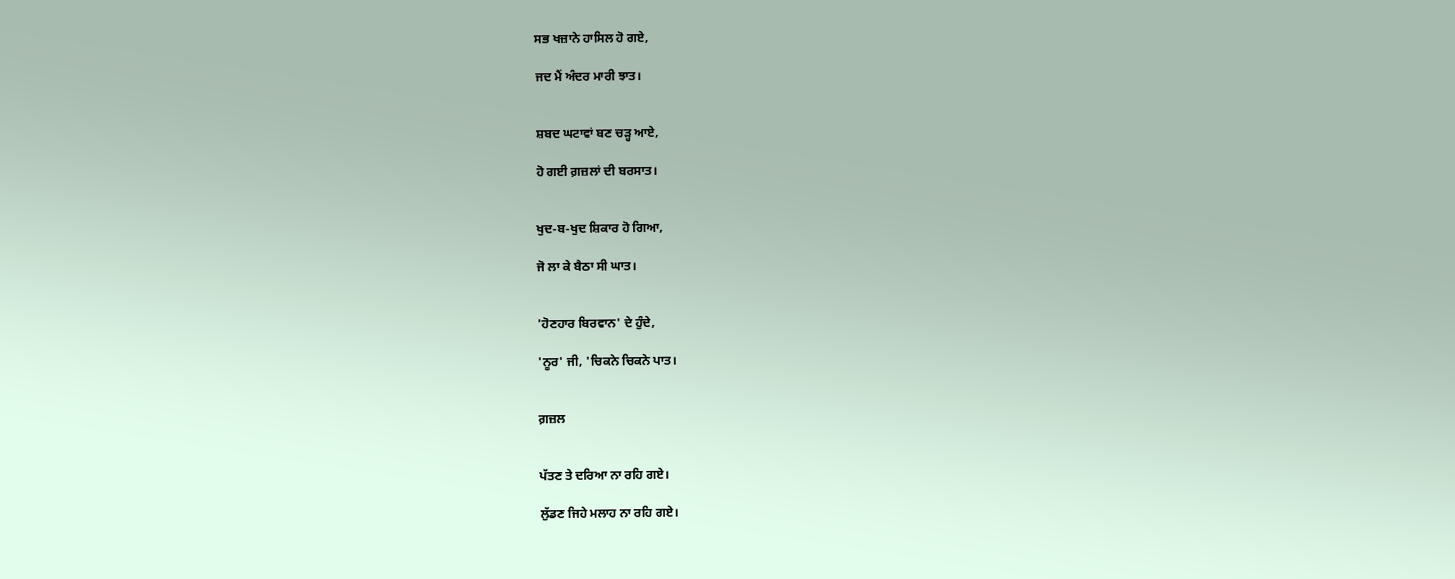ਸਭ ਖਜ਼ਾਨੇ ਹਾਸਿਲ ਹੋ ਗਏ,

ਜਦ ਮੈਂ ਅੰਦਰ ਮਾਰੀ ਝਾਤ।


ਸ਼ਬਦ ਘਟਾਵਾਂ ਬਣ ਚੜ੍ਹ ਆਏ,

ਹੋ ਗਈ ਗ਼ਜ਼ਲਾਂ ਦੀ ਬਰਸਾਤ।


ਖੁਦ-ਬ-ਖੁਦ ਸ਼ਿਕਾਰ ਹੋ ਗਿਆ,

ਜੋ ਲਾ ਕੇ ਬੈਠਾ ਸੀ ਘਾਤ।


'ਹੋਣਹਾਰ ਬਿਰਵਾਨ' ਦੇ ਹੁੰਦੇ,

'ਨੂਰ' ਜੀ, 'ਚਿਕਨੇ ਚਿਕਨੇ ਪਾਤ।


ਗ਼ਜ਼ਲ


ਪੱਤਣ ਤੇ ਦਰਿਆ ਨਾ ਰਹਿ ਗਏ।

ਲੁੱਡਣ ਜਿਹੇ ਮਲਾਹ ਨਾ ਰਹਿ ਗਏ।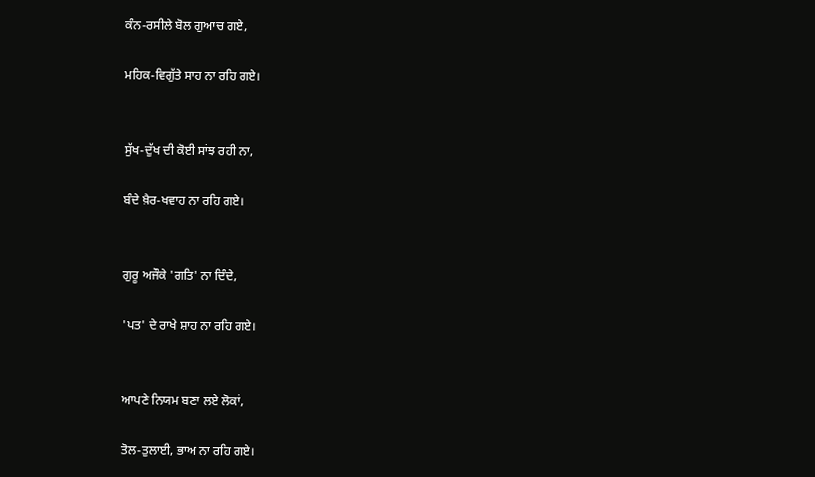ਕੰਨ-ਰਸੀਲੇ ਬੋਲ ਗੁਆਚ ਗਏ,

ਮਹਿਕ-ਵਿਗੁੱਤੇ ਸਾਹ ਨਾ ਰਹਿ ਗਏ।


ਸੁੱਖ-ਦੁੱਖ ਦੀ ਕੋਈ ਸਾਂਝ ਰਹੀ ਨਾ,

ਬੰਦੇ ਖ਼ੈਰ-ਖਵਾਹ ਨਾ ਰਹਿ ਗਏ।


ਗੁਰੂ ਅਜੌਕੇ 'ਗਤਿ' ਨਾ ਦਿੰਦੇ,

'ਪਤ' ਦੇ ਰਾਖੇ ਸ਼ਾਹ ਨਾ ਰਹਿ ਗਏ।


ਆਪਣੇ ਨਿਯਮ ਬਣਾ ਲਏ ਲੋਕਾਂ,

ਤੋਲ-ਤੁਲਾਈ, ਭਾਅ ਨਾ ਰਹਿ ਗਏ।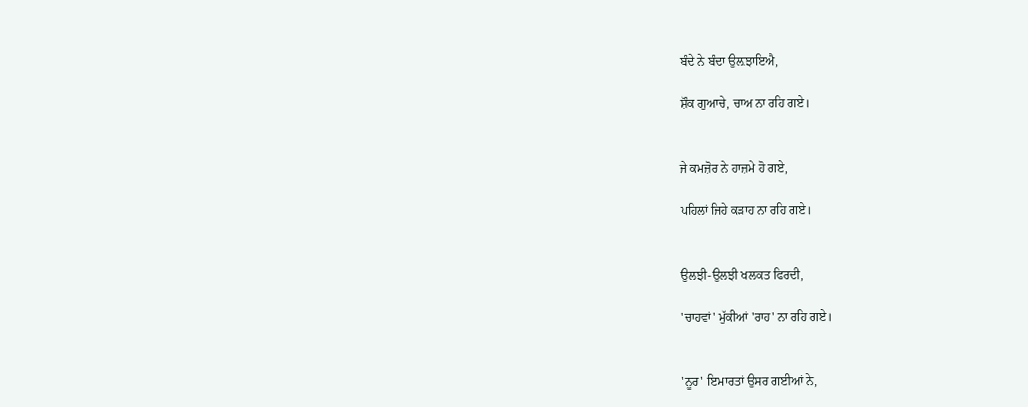ਬੰਦੇ ਨੇ ਬੰਦਾ ਉਲ਼ਝਾਇਐ,

ਸ਼ੌਕ ਗੁਆਚੇ, ਚਾਅ ਨਾ ਰਹਿ ਗਏ।


ਜੇ ਕਮਜ਼ੋਰ ਨੇ ਹਾਜ਼ਮੇ ਹੋ ਗਏ,

ਪਹਿਲਾਂ ਜਿਹੇ ਕੜਾਹ ਨਾ ਰਹਿ ਗਏ।


ਉਲਝੀ-ਉਲਝੀ ਖਲਕਤ ਫਿਰਦੀ,

'ਚਾਹਵਾਂ' ਮੁੱਕੀਆਂ 'ਰਾਹ' ਨਾ ਰਹਿ ਗਏ।


'ਨੂਰ' ਇਮਾਰਤਾਂ ਉਸਰ ਗਈਆਂ ਨੇ,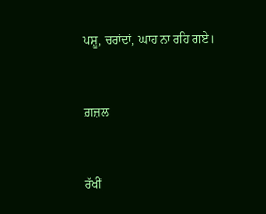ਪਸ਼ੂ, ਚਰਾਂਦਾਂ, ਘਾਹ ਨਾ ਰਹਿ ਗਏ।


ਗ਼ਜ਼ਲ


ਰੱਖੀਂ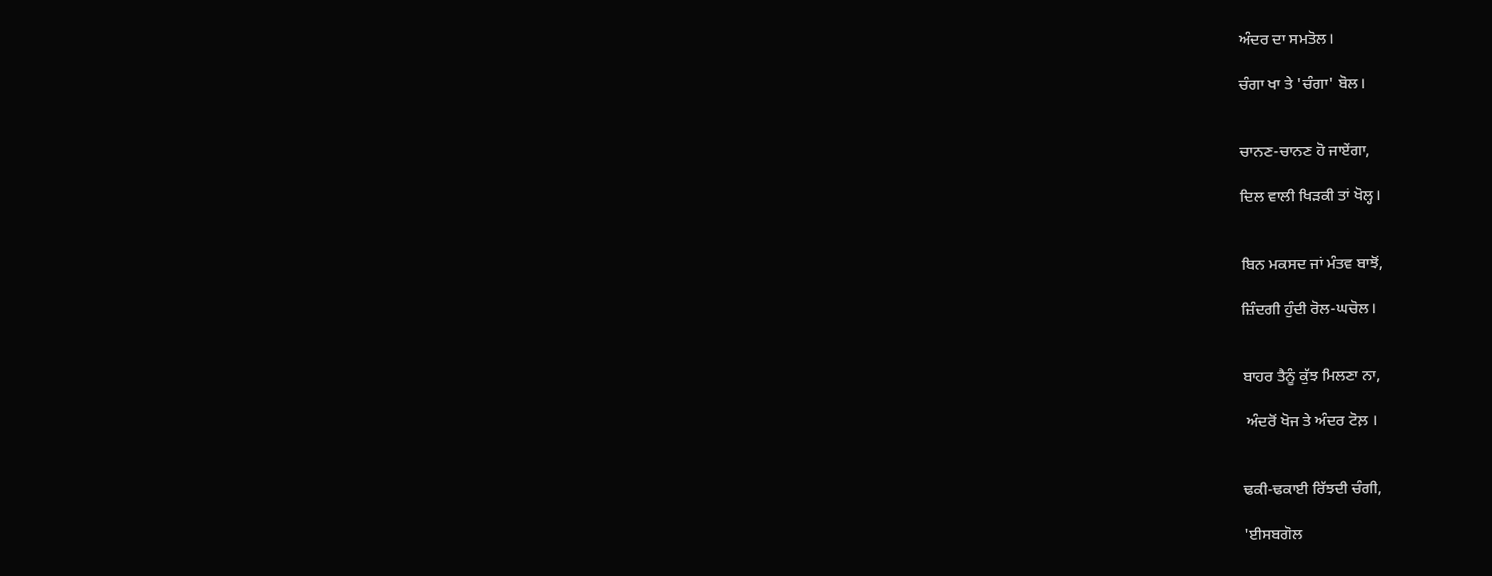ਅੰਦਰ ਦਾ ਸਮਤੋਲ।

ਚੰਗਾ ਖਾ ਤੇ 'ਚੰਗਾ' ਬੋਲ।


ਚਾਨਣ-ਚਾਨਣ ਹੋ ਜਾਏਂਗਾ,

ਦਿਲ ਵਾਲੀ ਖਿੜਕੀ ਤਾਂ ਖੋਲ੍ਹ।


ਬਿਨ ਮਕਸਦ ਜਾਂ ਮੰਤਵ ਬਾਝੋਂ,

ਜ਼ਿੰਦਗੀ ਹੁੰਦੀ ਰੋਲ-ਘਚੋਲ।


ਬਾਹਰ ਤੈਨੂੰ ਕੁੱਝ ਮਿਲਣਾ ਨਾ,

 ਅੰਦਰੋਂ ਖੋਜ ਤੇ ਅੰਦਰ ਟੋਲ਼ ।


ਢਕੀ-ਢਕਾਈ ਰਿੱਝਦੀ ਚੰਗੀ,

'ਈਸਬਗੋਲ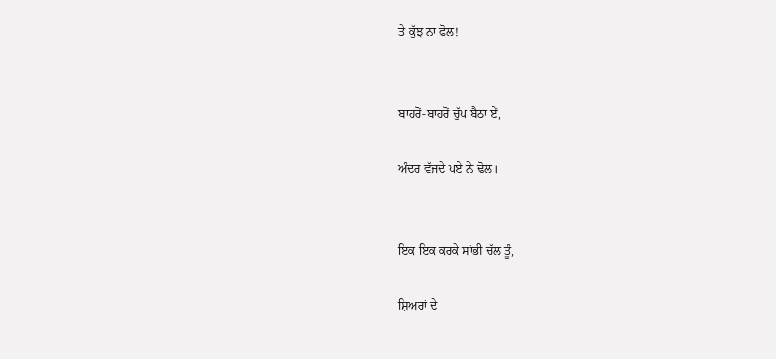ਤੇ ਕੁੱਝ ਨਾ ਫੋਲ!


ਬਾਹਰੋਂ-ਬਾਹਰੋਂ ਚੁੱਪ ਬੈਠਾ ਏਂ,

ਅੰਦਰ ਵੱਜਦੇ ਪਏ ਨੇ ਢੋਲ।


ਇਕ ਇਕ ਕਰਕੇ ਸਾਂਭੀ ਚੱਲ ਤੂੰ,

ਸ਼ਿਅਰਾਂ ਦੇ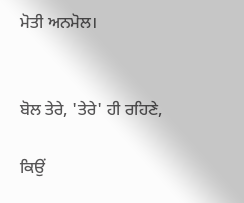ਮੋਤੀ ਅਨਮੋਲ।


ਬੋਲ ਤੇਰੇ, 'ਤੇਰੇ' ਹੀ ਰਹਿਣੇ,

ਕਿਉਂ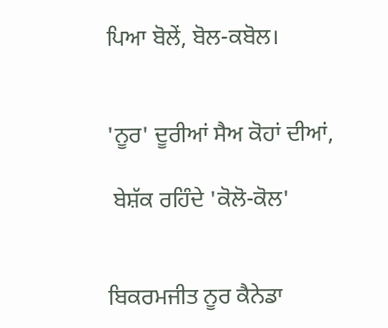ਪਿਆ ਬੋਲੇਂ, ਬੋਲ-ਕਬੋਲ।


'ਨੂਰ' ਦੂਰੀਆਂ ਸੈਅ ਕੋਹਾਂ ਦੀਆਂ,

 ਬੇਸ਼ੱਕ ਰਹਿੰਦੇ 'ਕੋਲੋ-ਕੋਲ'


ਬਿਕਰਮਜੀਤ ਨੂਰ ਕੈਨੇਡਾ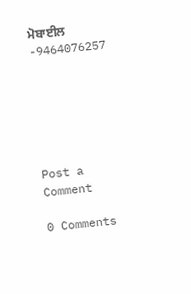ਮੋਬਾਈਲ -9464076257






Post a Comment

0 Comments